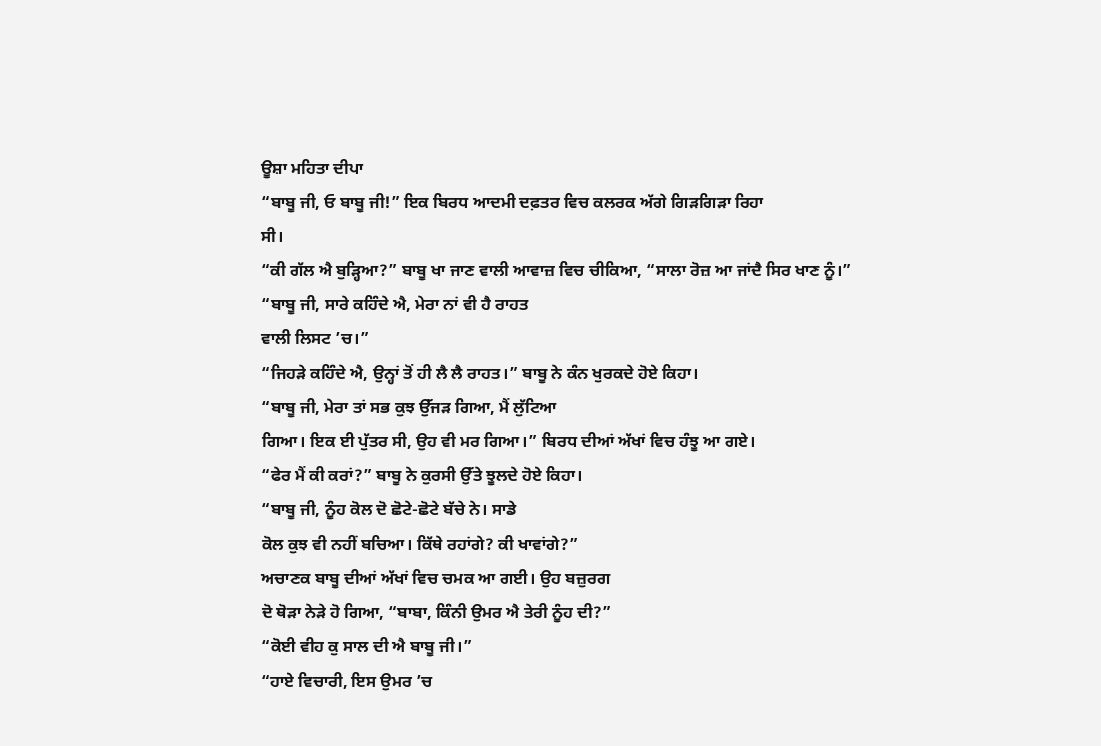ਊਸ਼ਾ ਮਹਿਤਾ ਦੀਪਾ
“ਬਾਬੂ ਜੀ, ਓ ਬਾਬੂ ਜੀ!” ਇਕ ਬਿਰਧ ਆਦਮੀ ਦਫ਼ਤਰ ਵਿਚ ਕਲਰਕ ਅੱਗੇ ਗਿੜਗਿੜਾ ਰਿਹਾ
ਸੀ।
“ਕੀ ਗੱਲ ਐ ਬੁੜ੍ਹਿਆ?” ਬਾਬੂ ਖਾ ਜਾਣ ਵਾਲੀ ਆਵਾਜ਼ ਵਿਚ ਚੀਕਿਆ, “ਸਾਲਾ ਰੋਜ਼ ਆ ਜਾਂਦੈ ਸਿਰ ਖਾਣ ਨੂੰ।”
“ਬਾਬੂ ਜੀ, ਸਾਰੇ ਕਹਿੰਦੇ ਐ, ਮੇਰਾ ਨਾਂ ਵੀ ਹੈ ਰਾਹਤ
ਵਾਲੀ ਲਿਸਟ ’ਚ।”
“ਜਿਹੜੇ ਕਹਿੰਦੇ ਐ, ਉਨ੍ਹਾਂ ਤੋਂ ਹੀ ਲੈ ਲੈ ਰਾਹਤ।” ਬਾਬੂ ਨੇ ਕੰਨ ਖੁਰਕਦੇ ਹੋਏ ਕਿਹਾ।
“ਬਾਬੂ ਜੀ, ਮੇਰਾ ਤਾਂ ਸਭ ਕੁਝ ਉੱਜੜ ਗਿਆ, ਮੈਂ ਲੁੱਟਿਆ
ਗਿਆ। ਇਕ ਈ ਪੁੱਤਰ ਸੀ, ਉਹ ਵੀ ਮਰ ਗਿਆ।” ਬਿਰਧ ਦੀਆਂ ਅੱਖਾਂ ਵਿਚ ਹੰਝੂ ਆ ਗਏ।
“ਫੇਰ ਮੈਂ ਕੀ ਕਰਾਂ?” ਬਾਬੂ ਨੇ ਕੁਰਸੀ ਉੱਤੇ ਝੂਲਦੇ ਹੋਏ ਕਿਹਾ।
“ਬਾਬੂ ਜੀ, ਨੂੰਹ ਕੋਲ ਦੋ ਛੋਟੇ-ਛੋਟੇ ਬੱਚੇ ਨੇ। ਸਾਡੇ
ਕੋਲ ਕੁਝ ਵੀ ਨਹੀਂ ਬਚਿਆ। ਕਿੱਥੇ ਰਹਾਂਗੇ? ਕੀ ਖਾਵਾਂਗੇ?”
ਅਚਾਣਕ ਬਾਬੂ ਦੀਆਂ ਅੱਖਾਂ ਵਿਚ ਚਮਕ ਆ ਗਈ। ਉਹ ਬਜ਼ੁਰਗ
ਦੋ ਥੋੜਾ ਨੇੜੇ ਹੋ ਗਿਆ, “ਬਾਬਾ, ਕਿੰਨੀ ਉਮਰ ਐ ਤੇਰੀ ਨੂੰਹ ਦੀ?”
“ਕੋਈ ਵੀਹ ਕੁ ਸਾਲ ਦੀ ਐ ਬਾਬੂ ਜੀ।”
“ਹਾਏ ਵਿਚਾਰੀ, ਇਸ ਉਮਰ ’ਚ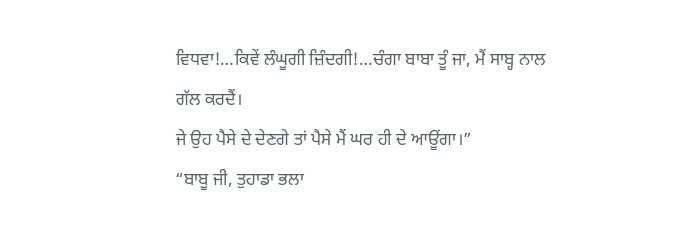ਵਿਧਵਾ!…ਕਿਵੇਂ ਲੰਘੂਗੀ ਜ਼ਿੰਦਗੀ!…ਚੰਗਾ ਬਾਬਾ ਤੂੰ ਜਾ, ਮੈਂ ਸਾਬ੍ਹ ਨਾਲ ਗੱਲ ਕਰਦੈਂ।
ਜੇ ਉਹ ਪੈਸੇ ਦੇ ਦੇਣਗੇ ਤਾਂ ਪੈਸੇ ਮੈਂ ਘਰ ਹੀ ਦੇ ਆਊਂਗਾ।”
“ਬਾਬੂ ਜੀ, ਤੁਹਾਡਾ ਭਲਾ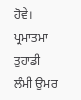ਹੋਵੇ। ਪ੍ਰਮਾਤਮਾ ਤੁਹਾਡੀ
ਲੰਮੀ ਉਮਰ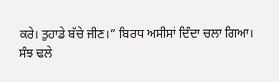ਕਰੇ। ਤੁਹਾਡੇ ਬੱਚੇ ਜੀਣ।” ਬਿਰਧ ਅਸੀਸਾਂ ਦਿੰਦਾ ਚਲਾ ਗਿਆ।
ਸੰਝ ਢਲੇ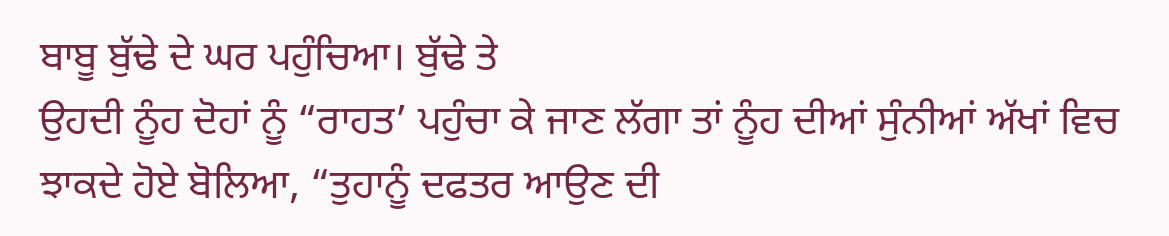ਬਾਬੂ ਬੁੱਢੇ ਦੇ ਘਰ ਪਹੁੰਚਿਆ। ਬੁੱਢੇ ਤੇ
ਉਹਦੀ ਨੂੰਹ ਦੋਹਾਂ ਨੂੰ “ਰਾਹਤ’ ਪਹੁੰਚਾ ਕੇ ਜਾਣ ਲੱਗਾ ਤਾਂ ਨੂੰਹ ਦੀਆਂ ਸੁੰਨੀਆਂ ਅੱਖਾਂ ਵਿਚ ਝਾਕਦੇ ਹੋਏ ਬੋਲਿਆ, “ਤੁਹਾਨੂੰ ਦਫਤਰ ਆਉਣ ਦੀ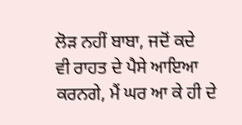ਲੋੜ ਨਹੀਂ ਬਾਬਾ, ਜਦੋਂ ਕਦੇ
ਵੀ ਰਾਹਤ ਦੇ ਪੈਸੇ ਆਇਆ ਕਰਨਗੇ, ਮੈਂ ਘਰ ਆ ਕੇ ਹੀ ਦੇ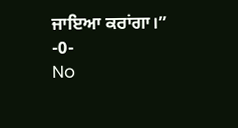ਜਾਇਆ ਕਰਾਂਗਾ।”
-0-
No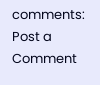comments:
Post a Comment